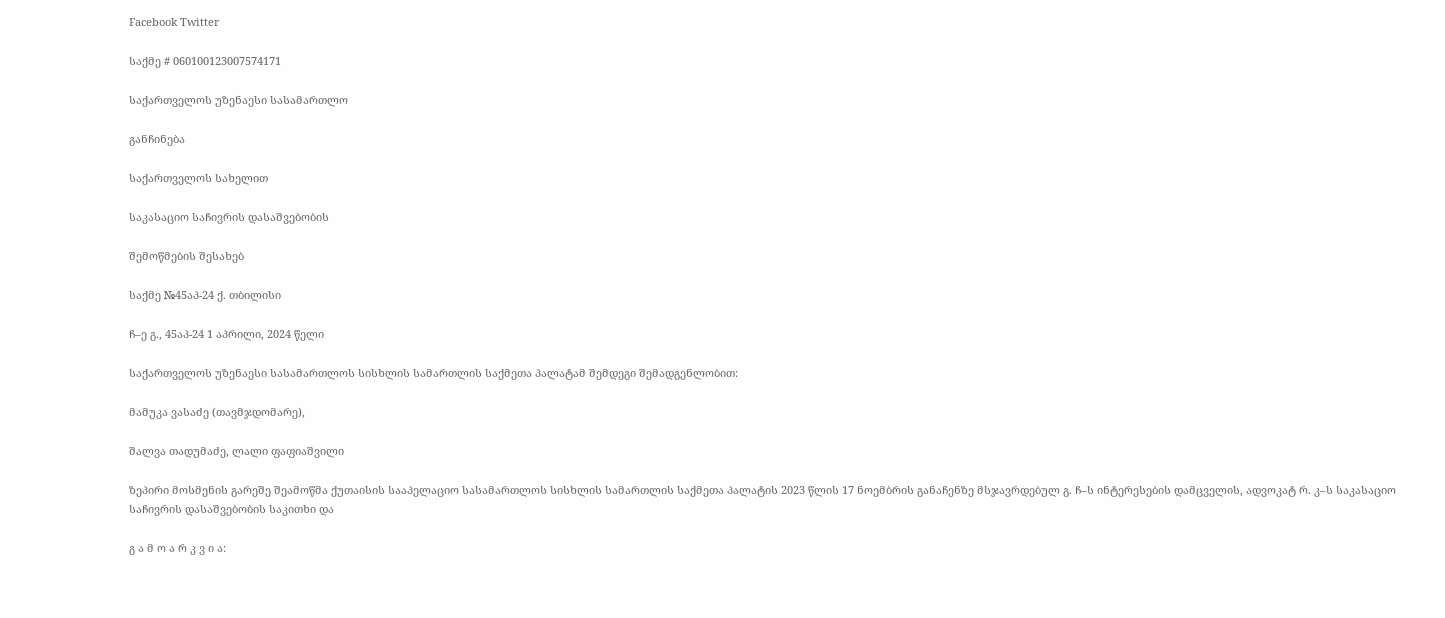Facebook Twitter

საქმე # 060100123007574171

საქართველოს უზენაესი სასამართლო

განჩინება

საქართველოს სახელით

საკასაციო საჩივრის დასაშვებობის

შემოწმების შესახებ

საქმე №45აპ-24 ქ. თბილისი

ჩ–ე გ., 45აპ-24 1 აპრილი, 2024 წელი

საქართველოს უზენაესი სასამართლოს სისხლის სამართლის საქმეთა პალატამ შემდეგი შემადგენლობით:

მამუკა ვასაძე (თავმჯდომარე),

შალვა თადუმაძე, ლალი ფაფიაშვილი

ზეპირი მოსმენის გარეშე შეამოწმა ქუთაისის სააპელაციო სასამართლოს სისხლის სამართლის საქმეთა პალატის 2023 წლის 17 ნოემბრის განაჩენზე მსჯავრდებულ გ. ჩ–ს ინტერესების დამცველის, ადვოკატ რ. კ–ს საკასაციო საჩივრის დასაშვებობის საკითხი და

გ ა მ ო ა რ კ ვ ი ა: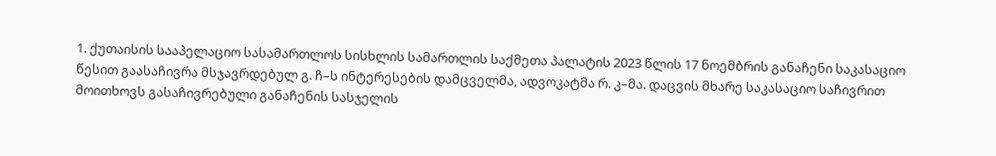1. ქუთაისის სააპელაციო სასამართლოს სისხლის სამართლის საქმეთა პალატის 2023 წლის 17 ნოემბრის განაჩენი საკასაციო წესით გაასაჩივრა მსჯავრდებულ გ. ჩ–ს ინტერესების დამცველმა, ადვოკატმა რ. კ–მა. დაცვის მხარე საკასაციო საჩივრით მოითხოვს გასაჩივრებული განაჩენის სასჯელის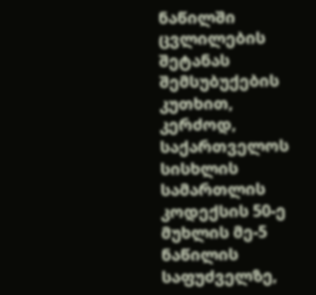ნაწილში ცვლილების შეტანას შემსუბუქების კუთხით, კერძოდ, საქართველოს სისხლის სამართლის კოდექსის 50-ე მუხლის მე-5 ნაწილის საფუძველზე,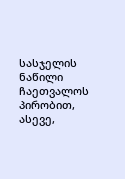სასჯელის ნაწილი ჩაეთვალოს პირობით, ასევე,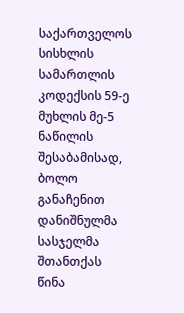საქართველოს სისხლის სამართლის კოდექსის 59-ე მუხლის მე-5 ნაწილის შესაბამისად, ბოლო განაჩენით დანიშნულმა სასჯელმა შთანთქას წინა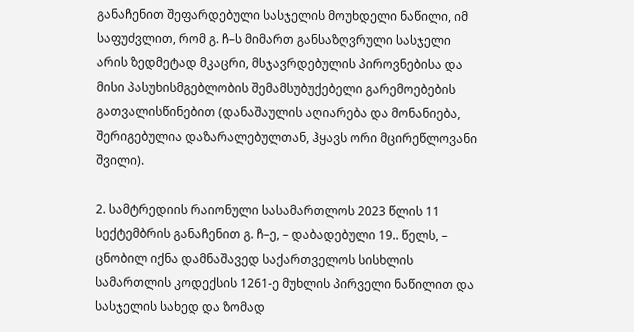განაჩენით შეფარდებული სასჯელის მოუხდელი ნაწილი, იმ საფუძვლით, რომ გ. ჩ–ს მიმართ განსაზღვრული სასჯელი არის ზედმეტად მკაცრი, მსჯავრდებულის პიროვნებისა და მისი პასუხისმგებლობის შემამსუბუქებელი გარემოებების გათვალისწინებით (დანაშაულის აღიარება და მონანიება, შერიგებულია დაზარალებულთან, ჰყავს ორი მცირეწლოვანი შვილი).

2. სამტრედიის რაიონული სასამართლოს 2023 წლის 11 სექტემბრის განაჩენით გ. ჩ–ე, – დაბადებული 19.. წელს, – ცნობილ იქნა დამნაშავედ საქართველოს სისხლის სამართლის კოდექსის 1261-ე მუხლის პირველი ნაწილით და სასჯელის სახედ და ზომად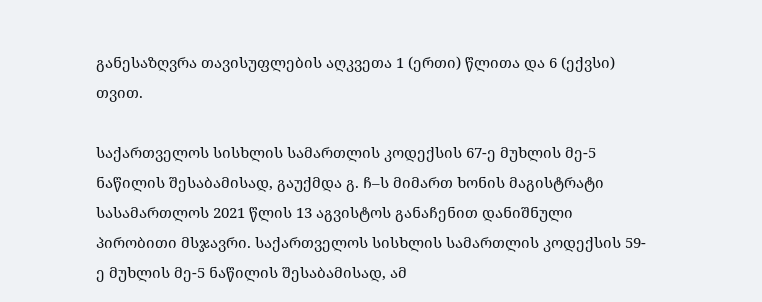განესაზღვრა თავისუფლების აღკვეთა 1 (ერთი) წლითა და 6 (ექვსი) თვით.

საქართველოს სისხლის სამართლის კოდექსის 67-ე მუხლის მე-5 ნაწილის შესაბამისად, გაუქმდა გ. ჩ–ს მიმართ ხონის მაგისტრატი სასამართლოს 2021 წლის 13 აგვისტოს განაჩენით დანიშნული პირობითი მსჯავრი. საქართველოს სისხლის სამართლის კოდექსის 59-ე მუხლის მე-5 ნაწილის შესაბამისად, ამ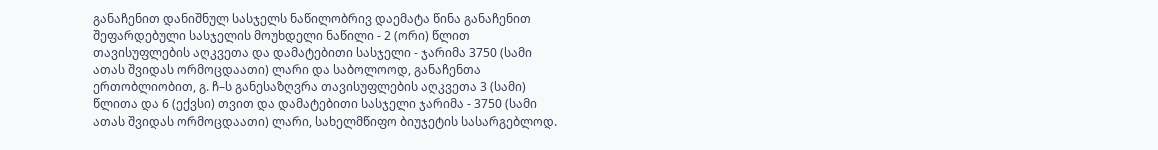განაჩენით დანიშნულ სასჯელს ნაწილობრივ დაემატა წინა განაჩენით შეფარდებული სასჯელის მოუხდელი ნაწილი - 2 (ორი) წლით თავისუფლების აღკვეთა და დამატებითი სასჯელი - ჯარიმა 3750 (სამი ათას შვიდას ორმოცდაათი) ლარი და საბოლოოდ, განაჩენთა ერთობლიობით, გ. ჩ–ს განესაზღვრა თავისუფლების აღკვეთა 3 (სამი) წლითა და 6 (ექვსი) თვით და დამატებითი სასჯელი ჯარიმა - 3750 (სამი ათას შვიდას ორმოცდაათი) ლარი, სახელმწიფო ბიუჯეტის სასარგებლოდ.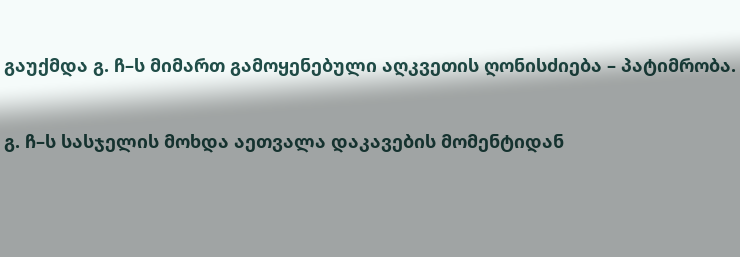გაუქმდა გ. ჩ–ს მიმართ გამოყენებული აღკვეთის ღონისძიება – პატიმრობა.

გ. ჩ–ს სასჯელის მოხდა აეთვალა დაკავების მომენტიდან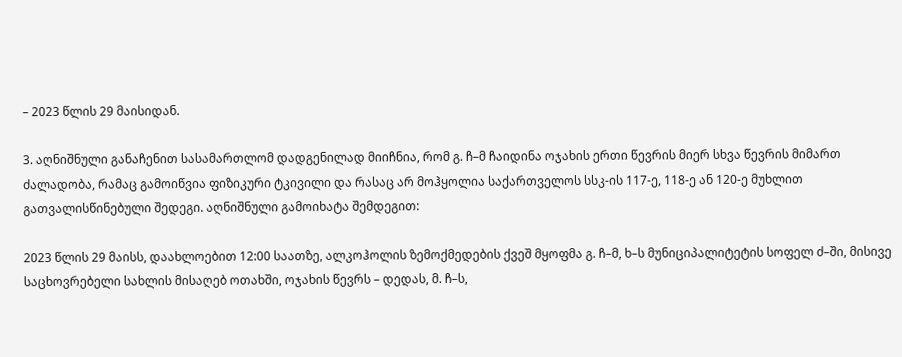– 2023 წლის 29 მაისიდან.

3. აღნიშნული განაჩენით სასამართლომ დადგენილად მიიჩნია, რომ გ. ჩ–მ ჩაიდინა ოჯახის ერთი წევრის მიერ სხვა წევრის მიმართ ძალადობა, რამაც გამოიწვია ფიზიკური ტკივილი და რასაც არ მოჰყოლია საქართველოს სსკ-ის 117-ე, 118-ე ან 120-ე მუხლით გათვალისწინებული შედეგი. აღნიშნული გამოიხატა შემდეგით:

2023 წლის 29 მაისს, დაახლოებით 12:00 საათზე, ალკოჰოლის ზემოქმედების ქვეშ მყოფმა გ. ჩ–მ, ხ–ს მუნიციპალიტეტის სოფელ ძ–ში, მისივე საცხოვრებელი სახლის მისაღებ ოთახში, ოჯახის წევრს – დედას, მ. ჩ–ს,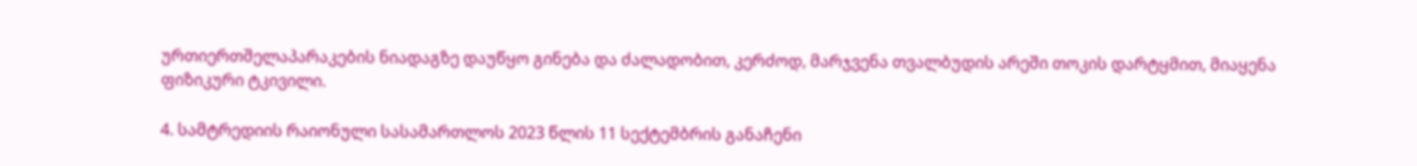ურთიერთშელაპარაკების ნიადაგზე დაუწყო გინება და ძალადობით, კერძოდ, მარჯვენა თვალბუდის არეში თოკის დარტყმით, მიაყენა ფიზიკური ტკივილი.

4. სამტრედიის რაიონული სასამართლოს 2023 წლის 11 სექტემბრის განაჩენი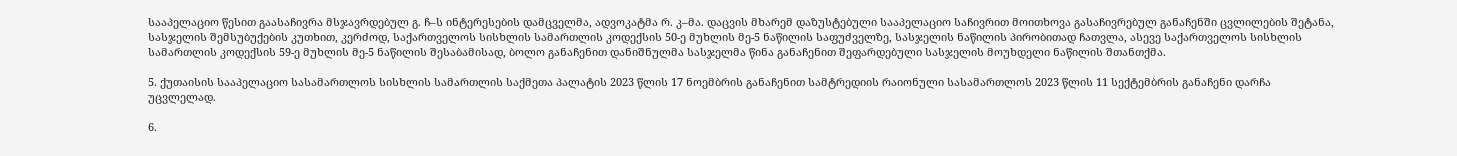სააპელაციო წესით გაასაჩივრა მსჯავრდებულ გ. ჩ–ს ინტერესების დამცველმა, ადვოკატმა რ. კ–მა. დაცვის მხარემ დაზუსტებული სააპელაციო საჩივრით მოითხოვა გასაჩივრებულ განაჩენში ცვლილების შეტანა, სასჯელის შემსუბუქების კუთხით, კერძოდ, საქართველოს სისხლის სამართლის კოდექსის 50-ე მუხლის მე-5 ნაწილის საფუძველზე, სასჯელის ნაწილის პირობითად ჩათვლა, ასევე საქართველოს სისხლის სამართლის კოდექსის 59-ე მუხლის მე-5 ნაწილის შესაბამისად, ბოლო განაჩენით დანიშნულმა სასჯელმა წინა განაჩენით შეფარდებული სასჯელის მოუხდელი ნაწილის შთანთქმა.

5. ქუთაისის სააპელაციო სასამართლოს სისხლის სამართლის საქმეთა პალატის 2023 წლის 17 ნოემბრის განაჩენით სამტრედიის რაიონული სასამართლოს 2023 წლის 11 სექტემბრის განაჩენი დარჩა უცვლელად.

6.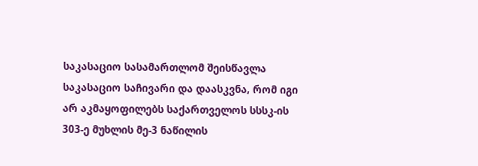საკასაციო სასამართლომ შეისწავლა საკასაციო საჩივარი და დაასკვნა, რომ იგი არ აკმაყოფილებს საქართველოს სსსკ-ის 303-ე მუხლის მე-3 ნაწილის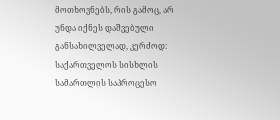მოთხოვნებს, რის გამოც, არ უნდა იქნეს დაშვებული განსახილველად, კერძოდ: საქართველოს სისხლის სამართლის საპროცესო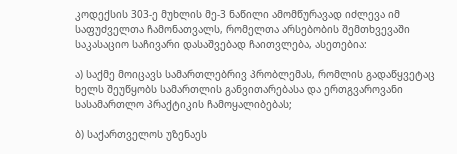კოდექსის 303-ე მუხლის მე-3 ნაწილი ამომწურავად იძლევა იმ საფუძველთა ჩამონათვალს, რომელთა არსებობის შემთხვევაში საკასაციო საჩივარი დასაშვებად ჩაითვლება, ასეთებია:

ა) საქმე მოიცავს სამართლებრივ პრობლემას, რომლის გადაწყვეტაც ხელს შეუწყობს სამართლის განვითარებასა და ერთგვაროვანი სასამართლო პრაქტიკის ჩამოყალიბებას;

ბ) საქართველოს უზენაეს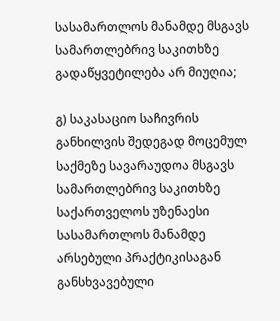სასამართლოს მანამდე მსგავს სამართლებრივ საკითხზე გადაწყვეტილება არ მიუღია;

გ) საკასაციო საჩივრის განხილვის შედეგად მოცემულ საქმეზე სავარაუდოა მსგავს სამართლებრივ საკითხზე საქართველოს უზენაესი სასამართლოს მანამდე არსებული პრაქტიკისაგან განსხვავებული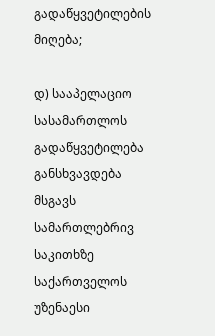გადაწყვეტილების მიღება;

დ) სააპელაციო სასამართლოს გადაწყვეტილება განსხვავდება მსგავს სამართლებრივ საკითხზე საქართველოს უზენაესი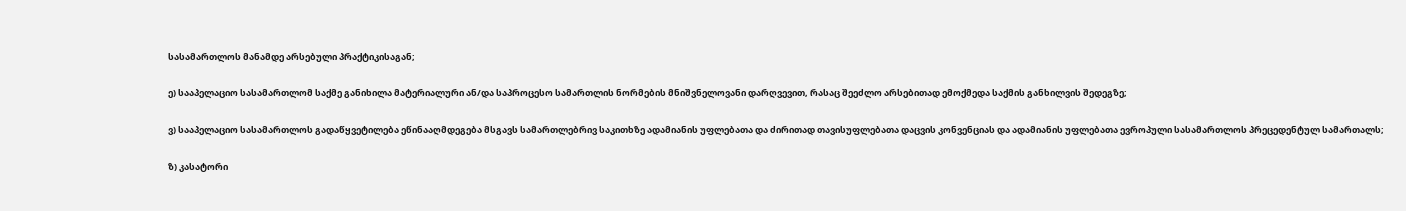სასამართლოს მანამდე არსებული პრაქტიკისაგან;

ე) სააპელაციო სასამართლომ საქმე განიხილა მატერიალური ან/და საპროცესო სამართლის ნორმების მნიშვნელოვანი დარღვევით, რასაც შეეძლო არსებითად ემოქმედა საქმის განხილვის შედეგზე;

ვ) სააპელაციო სასამართლოს გადაწყვეტილება ეწინააღმდეგება მსგავს სამართლებრივ საკითხზე ადამიანის უფლებათა და ძირითად თავისუფლებათა დაცვის კონვენციას და ადამიანის უფლებათა ევროპული სასამართლოს პრეცედენტულ სამართალს;

ზ) კასატორი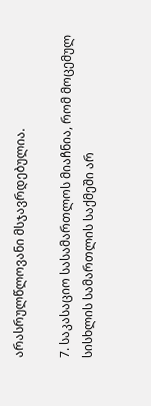არასრულწლოვანი მსჯავრდებულია.

7. საკასაციო სასამართლოს მიაჩნია, რომ მოცემულ სისხლის სამართლის საქმეში არ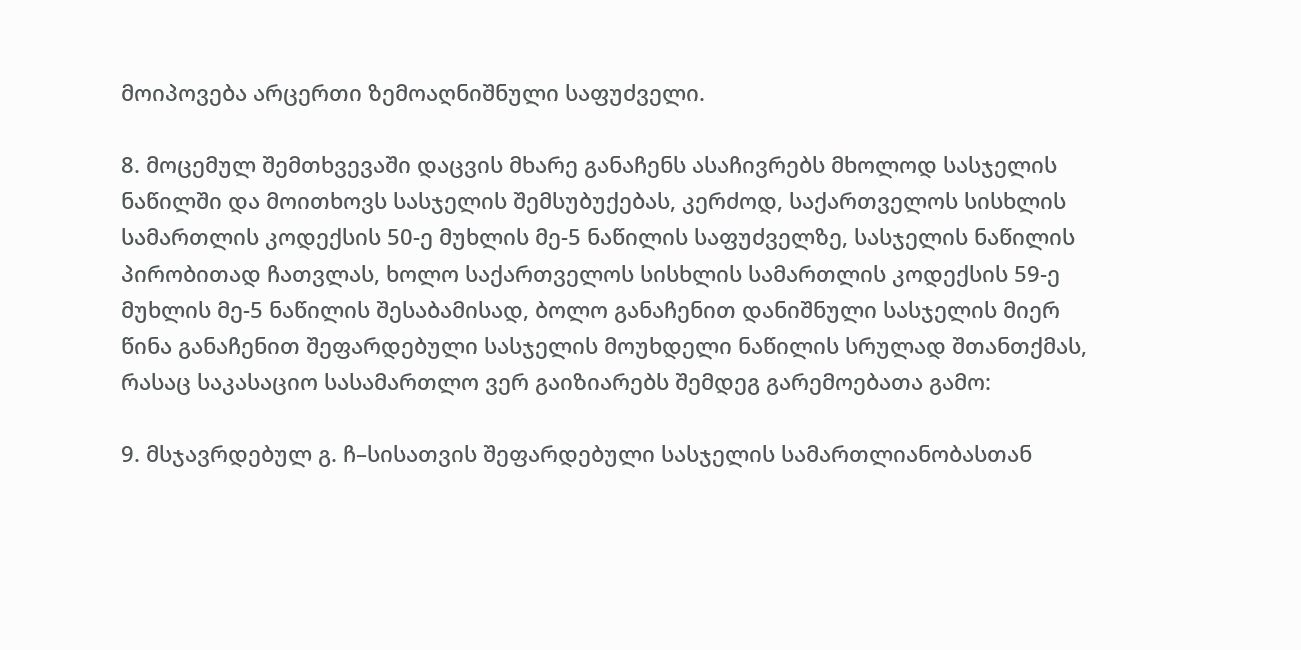მოიპოვება არცერთი ზემოაღნიშნული საფუძველი.

8. მოცემულ შემთხვევაში დაცვის მხარე განაჩენს ასაჩივრებს მხოლოდ სასჯელის ნაწილში და მოითხოვს სასჯელის შემსუბუქებას, კერძოდ, საქართველოს სისხლის სამართლის კოდექსის 50-ე მუხლის მე-5 ნაწილის საფუძველზე, სასჯელის ნაწილის პირობითად ჩათვლას, ხოლო საქართველოს სისხლის სამართლის კოდექსის 59-ე მუხლის მე-5 ნაწილის შესაბამისად, ბოლო განაჩენით დანიშნული სასჯელის მიერ წინა განაჩენით შეფარდებული სასჯელის მოუხდელი ნაწილის სრულად შთანთქმას, რასაც საკასაციო სასამართლო ვერ გაიზიარებს შემდეგ გარემოებათა გამო:

9. მსჯავრდებულ გ. ჩ–სისათვის შეფარდებული სასჯელის სამართლიანობასთან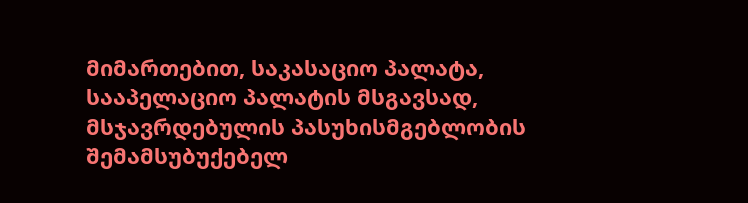მიმართებით, საკასაციო პალატა, სააპელაციო პალატის მსგავსად, მსჯავრდებულის პასუხისმგებლობის შემამსუბუქებელ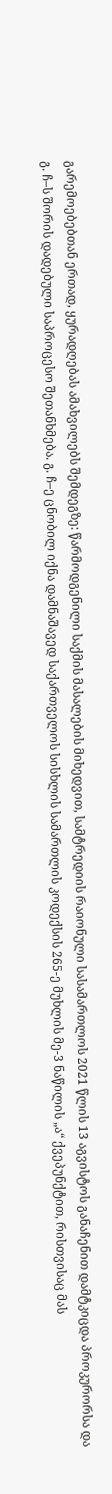გარემოებებთან ერთად, ყურადღებას ამახვილებს შემდეგზე: წარმოდგენილი საქმის მასალების მიხედვით, სამტრედიის რაიონული სასამართლოს 2021 წლის 13 აგვისტოს განაჩენით დამტკიცდა პროკურორსა და გ. ჩ–ს შორის დადებული საპროცესო შეთანხმება. გ. ჩ–ე ცნობილ იქნა დამნაშავედ საქართველოს სისხლის სამართლის კოდექსის 265-ე მუხლის მე-3 ნაწილის „ა“ ქვეპუნქტით, რისთვისაც მას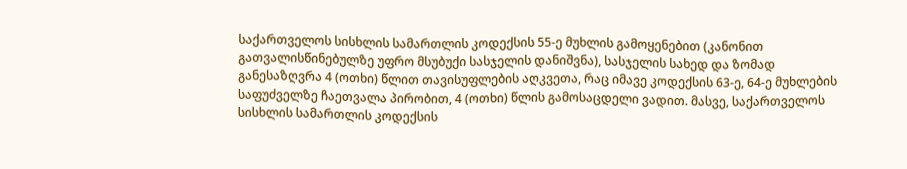საქართველოს სისხლის სამართლის კოდექსის 55-ე მუხლის გამოყენებით (კანონით გათვალისწინებულზე უფრო მსუბუქი სასჯელის დანიშვნა), სასჯელის სახედ და ზომად განესაზღვრა 4 (ოთხი) წლით თავისუფლების აღკვეთა, რაც იმავე კოდექსის 63-ე, 64-ე მუხლების საფუძველზე ჩაეთვალა პირობით, 4 (ოთხი) წლის გამოსაცდელი ვადით. მასვე, საქართველოს სისხლის სამართლის კოდექსის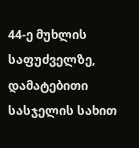44-ე მუხლის საფუძველზე, დამატებითი სასჯელის სახით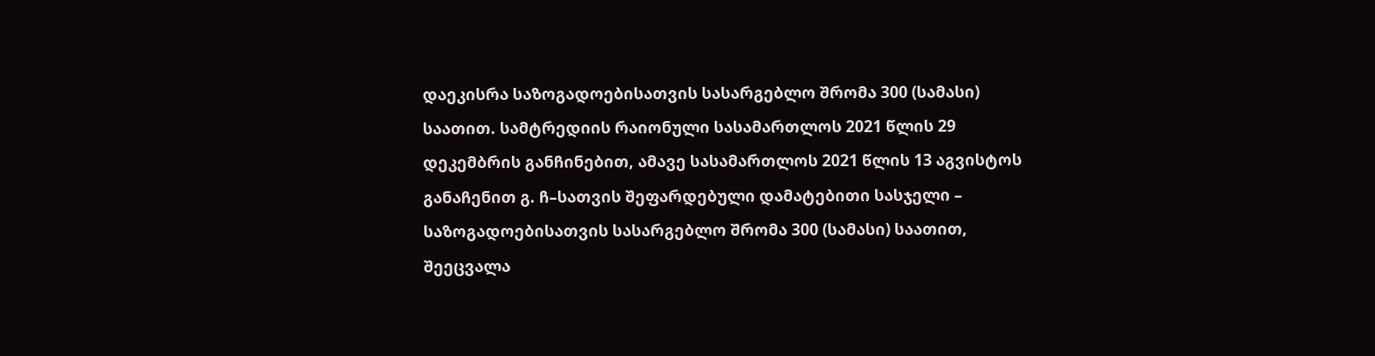დაეკისრა საზოგადოებისათვის სასარგებლო შრომა 300 (სამასი) საათით. სამტრედიის რაიონული სასამართლოს 2021 წლის 29 დეკემბრის განჩინებით, ამავე სასამართლოს 2021 წლის 13 აგვისტოს განაჩენით გ. ჩ–სათვის შეფარდებული დამატებითი სასჯელი – საზოგადოებისათვის სასარგებლო შრომა 300 (სამასი) საათით, შეეცვალა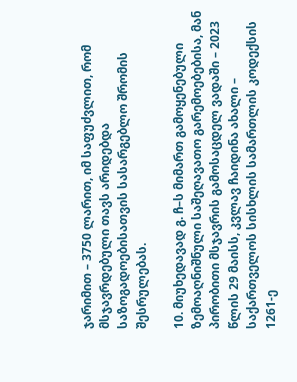ჯარიმით – 3750 ლარით, იმ საფუძვლით, რომ მსჯავრდებული თავს არიდებდა საზოგადოებისათვის სასარგებლო შრომის შესრულებას.

10. მიუხედავად გ. ჩ–ს მიმართ გამოყენებული ზემოაღნიშნული საშეღავათო გარემოებებისა, მან პირობითი მსჯავრის გამოსაცდელ ვადაში – 2023 წლის 29 მაისს, კვლავ ჩაიდინა ახალი – საქართველოს სისხლის სამართლის კოდექსის 1261-ე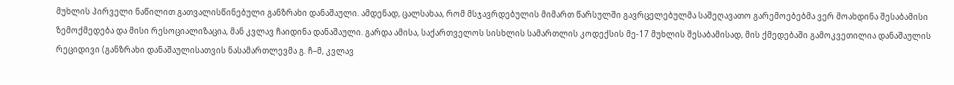მუხლის პირველი ნაწილით გათვალისწინებული განზრახი დანაშაული. ამდენად, ცალსახაა, რომ მსჯავრდებულის მიმართ წარსულში გავრცელებულმა საშეღავათო გარემოებებმა ვერ მოახდინა შესაბამისი ზემოქმედება და მისი რესოციალიზაცია, მან კვლავ ჩაიდინა დანაშაული. გარდა ამისა, საქართველოს სისხლის სამართლის კოდექსის მე-17 მუხლის შესაბამისად, მის ქმედებაში გამოკვეთილია დანაშაულის რეციდივი (განზრახი დანაშაულისათვის ნასამართლევმა გ. ჩ–მ, კვლავ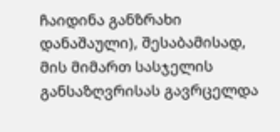ჩაიდინა განზრახი დანაშაული), შესაბამისად, მის მიმართ სასჯელის განსაზღვრისას გავრცელდა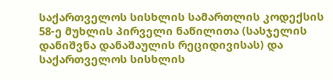საქართველოს სისხლის სამართლის კოდექსის 58-ე მუხლის პირველი ნაწილითა (სასჯელის დანიშვნა დანაშაულის რეციდივისას) და საქართველოს სისხლის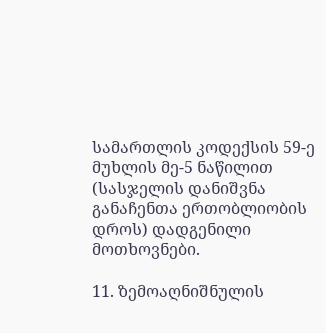სამართლის კოდექსის 59-ე მუხლის მე-5 ნაწილით (სასჯელის დანიშვნა განაჩენთა ერთობლიობის დროს) დადგენილი მოთხოვნები.

11. ზემოაღნიშნულის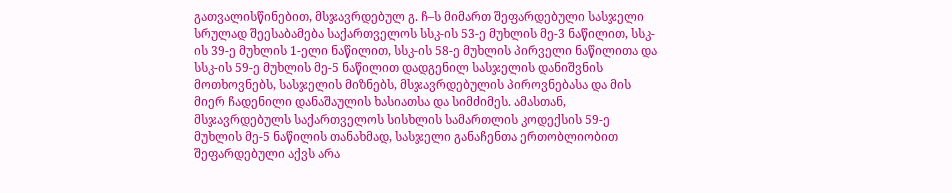გათვალისწინებით, მსჯავრდებულ გ. ჩ–ს მიმართ შეფარდებული სასჯელი სრულად შეესაბამება საქართველოს სსკ-ის 53-ე მუხლის მე-3 ნაწილით, სსკ-ის 39-ე მუხლის 1-ელი ნაწილით, სსკ-ის 58-ე მუხლის პირველი ნაწილითა და სსკ-ის 59-ე მუხლის მე-5 ნაწილით დადგენილ სასჯელის დანიშვნის მოთხოვნებს, სასჯელის მიზნებს, მსჯავრდებულის პიროვნებასა და მის მიერ ჩადენილი დანაშაულის ხასიათსა და სიმძიმეს. ამასთან, მსჯავრდებულს საქართველოს სისხლის სამართლის კოდექსის 59-ე მუხლის მე-5 ნაწილის თანახმად, სასჯელი განაჩენთა ერთობლიობით შეფარდებული აქვს არა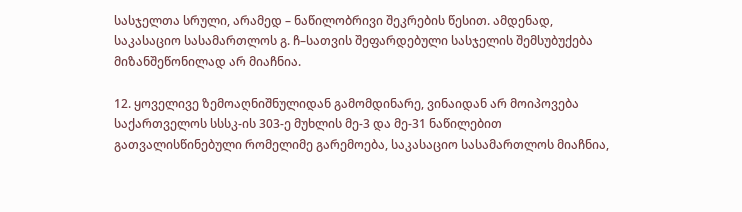სასჯელთა სრული, არამედ – ნაწილობრივი შეკრების წესით. ამდენად, საკასაციო სასამართლოს გ. ჩ–სათვის შეფარდებული სასჯელის შემსუბუქება მიზანშეწონილად არ მიაჩნია.

12. ყოველივე ზემოაღნიშნულიდან გამომდინარე, ვინაიდან არ მოიპოვება საქართველოს სსსკ-ის 303-ე მუხლის მე-3 და მე-31 ნაწილებით გათვალისწინებული რომელიმე გარემოება, საკასაციო სასამართლოს მიაჩნია,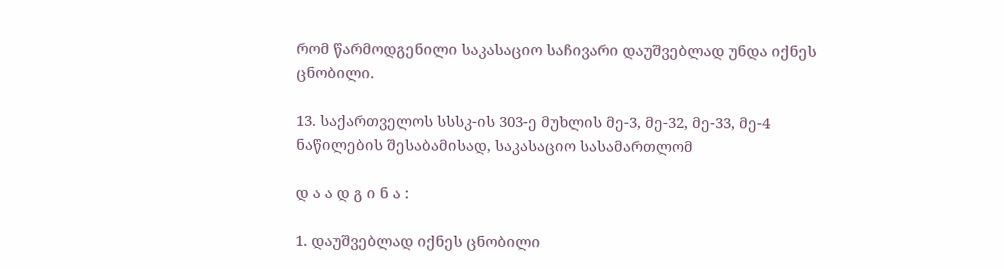რომ წარმოდგენილი საკასაციო საჩივარი დაუშვებლად უნდა იქნეს ცნობილი.

13. საქართველოს სსსკ-ის 303-ე მუხლის მე-3, მე-32, მე-33, მე-4 ნაწილების შესაბამისად, საკასაციო სასამართლომ

დ ა ა დ გ ი ნ ა :

1. დაუშვებლად იქნეს ცნობილი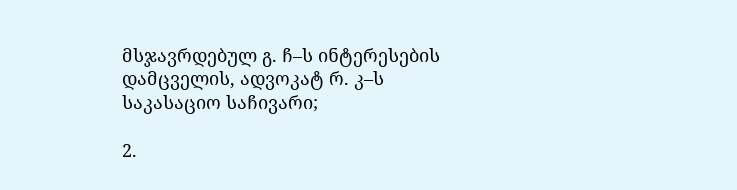მსჯავრდებულ გ. ჩ–ს ინტერესების დამცველის, ადვოკატ რ. კ–ს საკასაციო საჩივარი;

2.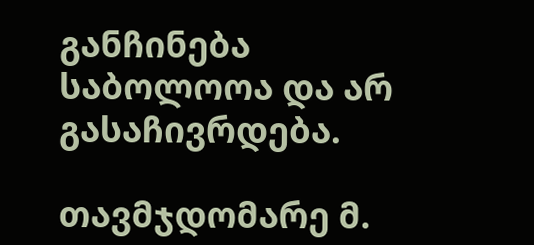განჩინება საბოლოოა და არ გასაჩივრდება.

თავმჯდომარე მ.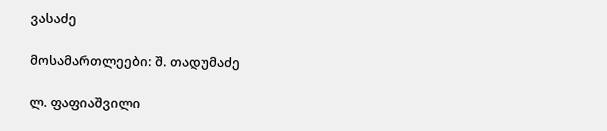ვასაძე

მოსამართლეები: შ. თადუმაძე

ლ. ფაფიაშვილი